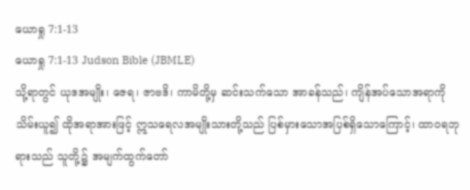ယောရှု 7:1-13
ယောရှု 7:1-13 Judson Bible (JBMLE)
သို့ရာတွင် ယုဒအမျိုး၊ ဇေရ၊ ဇာဗဒိ၊ ကာမိတို့မှ ဆင်းသက်သော အာခန်သည်၊ ကျိန်အပ်သောအရာကိုသိမ်းယူ၍ ထိုအရာအားဖြင့် ဣသရေလအမျိုးသားတို့သည် ပြစ်မှားသောအပြစ်ရှိသောကြောင့်၊ ထာဝရဘုရားသည် သူတို့၌ အမျက်ထွက်တော်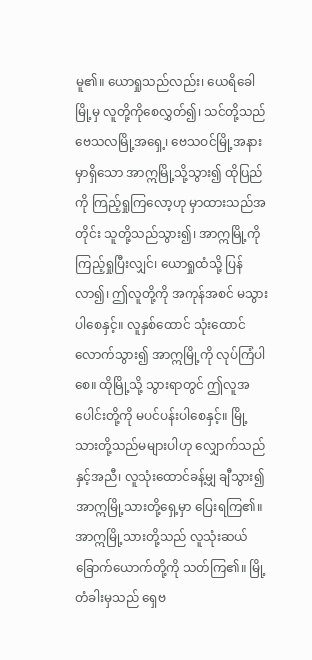မူ၏။ ယောရှုသည်လည်း၊ ယေရိခေါမြို့မှ လူတို့ကိုစေလွှတ်၍၊ သင်တို့သည် ဗေသလမြို့အရှေ့၊ ဗေသဝင်မြို့အနားမှာရှိသော အာဣမြို့သို့သွား၍ ထိုပြည်ကို ကြည့်ရှုကြလော့ဟု မှာထားသည်အတိုင်း သူတို့သည်သွား၍၊ အာဣမြို့ကို ကြည့်ရှုပြီးလျှင်၊ ယောရှုထံသို့ ပြန်လာ၍၊ ဤလူတို့ကို အကုန်အစင် မသွားပါစေနှင့်။ လူနှစ်ထောင် သုံးထောင်လောက်သွား၍ အာဣမြို့ကို လုပ်ကြံပါစေ။ ထိုမြို့သို့ သွားရာတွင် ဤလူအပေါင်းတို့ကို မပင်ပန်းပါစေနှင့်။ မြို့သားတို့သည်မများပါဟု လျှောက်သည်နှင့်အညီ၊ လူသုံးထောင်ခန့်မျှ ချီသွား၍ အာဣမြို့သားတို့ရှေ့မှာ ပြေးရကြ၏။ အာဣမြို့သားတို့သည် လူသုံးဆယ်ခြောက်ယောက်တို့ကို သတ်ကြ၏။ မြို့တံခါးမှသည် ရှေဗ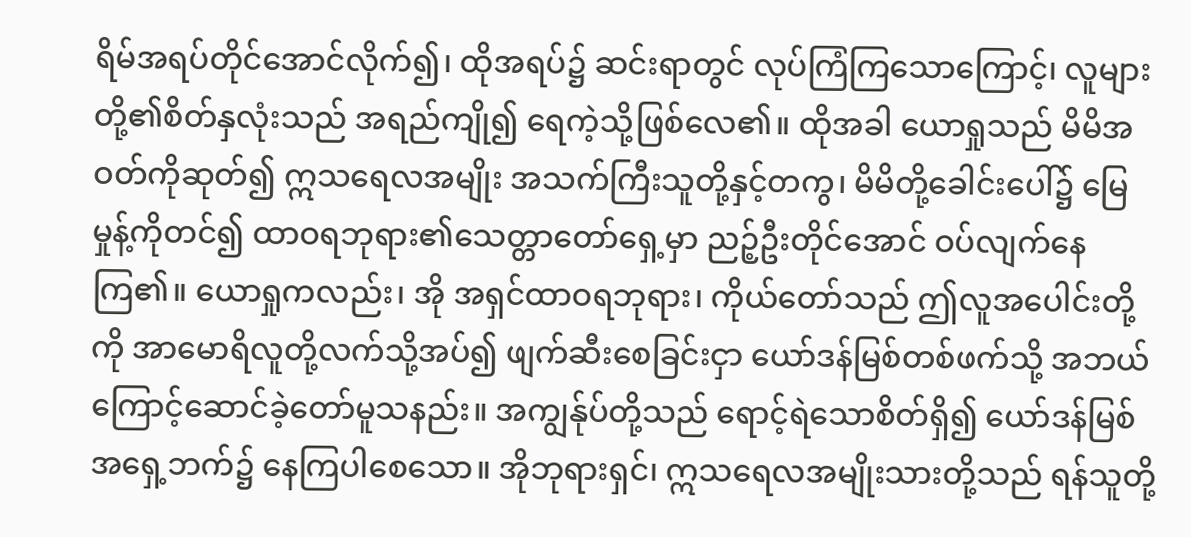ရိမ်အရပ်တိုင်အောင်လိုက်၍၊ ထိုအရပ်၌ ဆင်းရာတွင် လုပ်ကြံကြသောကြောင့်၊ လူများတို့၏စိတ်နှလုံးသည် အရည်ကျို၍ ရေကဲ့သို့ဖြစ်လေ၏။ ထိုအခါ ယောရှုသည် မိမိအဝတ်ကိုဆုတ်၍ ဣသရေလအမျိုး အသက်ကြီးသူတို့နှင့်တကွ၊ မိမိတို့ခေါင်းပေါ်၌ မြေမှုန့်ကိုတင်၍ ထာဝရဘုရား၏သေတ္တာတော်ရှေ့မှာ ညဉ့်ဦးတိုင်အောင် ဝပ်လျက်နေကြ၏။ ယောရှုကလည်း၊ အို အရှင်ထာဝရဘုရား၊ ကိုယ်တော်သည် ဤလူအပေါင်းတို့ကို အာမောရိလူတို့လက်သို့အပ်၍ ဖျက်ဆီးစေခြင်းငှာ ယော်ဒန်မြစ်တစ်ဖက်သို့ အဘယ်ကြောင့်ဆောင်ခဲ့တော်မူသနည်း။ အကျွန်ုပ်တို့သည် ရောင့်ရဲသောစိတ်ရှိ၍ ယော်ဒန်မြစ်အရှေ့ဘက်၌ နေကြပါစေသော။ အိုဘုရားရှင်၊ ဣသရေလအမျိုးသားတို့သည် ရန်သူတို့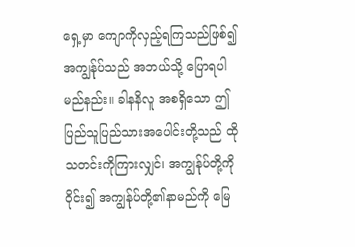ရှေ့မှာ ကျောကိုလှည့်ရကြသည်ဖြစ်၍ အကျွန်ုပ်သည် အဘယ်သို့ ပြောရပါမည်နည်း။ ခါနနိလူ အစရှိသော ဤပြည်သူပြည်သားအပေါင်းတို့သည် ထိုသတင်းကိုကြားလျှင်၊ အကျွန်ုပ်တို့ကိုဝိုင်း၍ အကျွန်ုပ်တို့၏နာမည်ကို မြေ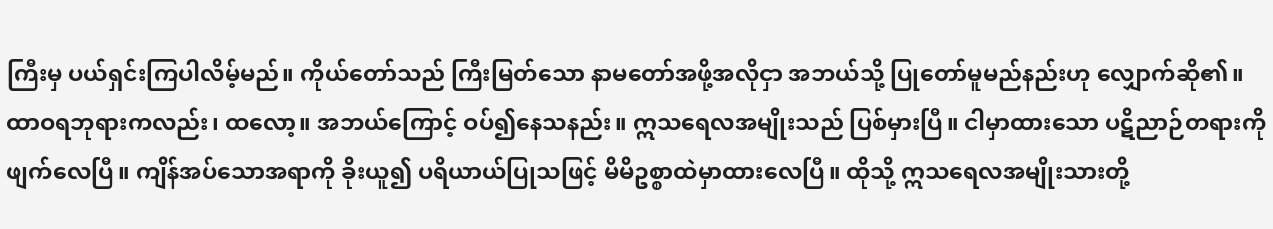ကြီးမှ ပယ်ရှင်းကြပါလိမ့်မည်။ ကိုယ်တော်သည် ကြီးမြတ်သော နာမတော်အဖို့အလိုငှာ အဘယ်သို့ ပြုတော်မူမည်နည်းဟု လျှောက်ဆို၏။ ထာဝရဘုရားကလည်း၊ ထလော့။ အဘယ်ကြောင့် ဝပ်၍နေသနည်း။ ဣသရေလအမျိုးသည် ပြစ်မှားပြီ။ ငါမှာထားသော ပဋိညာဉ်တရားကို ဖျက်လေပြီ။ ကျိန်အပ်သောအရာကို ခိုးယူ၍ ပရိယာယ်ပြုသဖြင့် မိမိဥစ္စာထဲမှာထားလေပြီ။ ထိုသို့ ဣသရေလအမျိုးသားတို့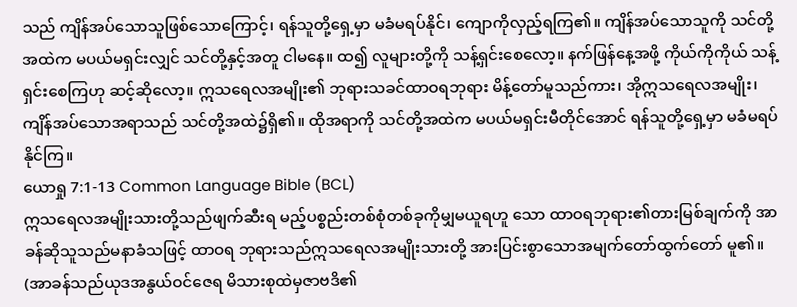သည် ကျိန်အပ်သောသူဖြစ်သောကြောင့်၊ ရန်သူတို့ရှေ့မှာ မခံမရပ်နိုင်၊ ကျောကိုလှည့်ရကြ၏။ ကျိန်အပ်သောသူကို သင်တို့အထဲက မပယ်မရှင်းလျှင် သင်တို့နှင့်အတူ ငါမနေ။ ထ၍ လူများတို့ကို သန့်ရှင်းစေလော့။ နက်ဖြန်နေ့အဖို့ ကိုယ်ကိုကိုယ် သန့်ရှင်းစေကြဟု ဆင့်ဆိုလော့။ ဣသရေလအမျိုး၏ ဘုရားသခင်ထာဝရဘုရား မိန့်တော်မူသည်ကား၊ အိုဣသရေလအမျိုး၊ ကျိန်အပ်သောအရာသည် သင်တို့အထဲ၌ရှိ၏။ ထိုအရာကို သင်တို့အထဲက မပယ်မရှင်းမီတိုင်အောင် ရန်သူတို့ရှေ့မှာ မခံမရပ်နိုင်ကြ။
ယောရှု 7:1-13 Common Language Bible (BCL)
ဣသရေလအမျိုးသားတို့သည်ဖျက်ဆီးရ မည့်ပစ္စည်းတစ်စုံတစ်ခုကိုမျှမယူရဟူ သော ထာဝရဘုရား၏တားမြစ်ချက်ကို အာခန်ဆိုသူသည်မနာခံသဖြင့် ထာဝရ ဘုရားသည်ဣသရေလအမျိုးသားတို့ အားပြင်းစွာသောအမျက်တော်ထွက်တော် မူ၏။ (အာခန်သည်ယုဒအနွယ်ဝင်ဇေရ မိသားစုထဲမှဇာဗဒိ၏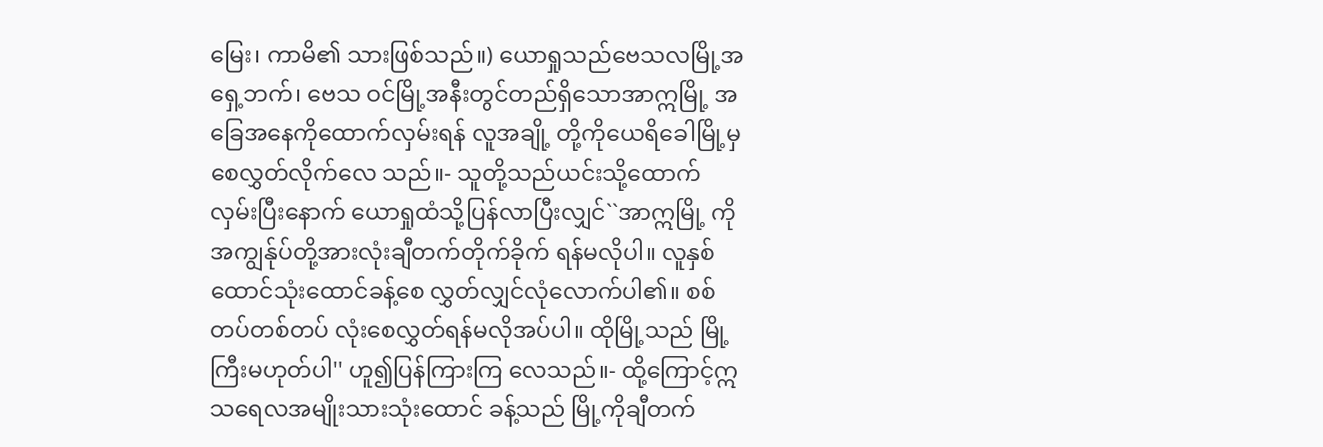မြေး၊ ကာမိ၏ သားဖြစ်သည်။) ယောရှုသည်ဗေသလမြို့အရှေ့ဘက်၊ ဗေသ ဝင်မြို့အနီးတွင်တည်ရှိသောအာဣမြို့ အခြေအနေကိုထောက်လှမ်းရန် လူအချို့ တို့ကိုယေရိခေါမြို့မှစေလွှတ်လိုက်လေ သည်။- သူတို့သည်ယင်းသို့ထောက်လှမ်းပြီးနောက် ယောရှုထံသို့ပြန်လာပြီးလျှင်``အာဣမြို့ ကိုအကျွန်ုပ်တို့အားလုံးချီတက်တိုက်ခိုက် ရန်မလိုပါ။ လူနှစ်ထောင်သုံးထောင်ခန့်စေ လွှတ်လျှင်လုံလောက်ပါ၏။ စစ်တပ်တစ်တပ် လုံးစေလွှတ်ရန်မလိုအပ်ပါ။ ထိုမြို့သည် မြို့ကြီးမဟုတ်ပါ'' ဟူ၍ပြန်ကြားကြ လေသည်။- ထို့ကြောင့်ဣသရေလအမျိုးသားသုံးထောင် ခန့်သည် မြို့ကိုချီတက်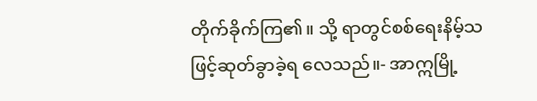တိုက်ခိုက်ကြ၏။ သို့ ရာတွင်စစ်ရေးနိမ့်သဖြင့်ဆုတ်ခွာခဲ့ရ လေသည်။- အာဣမြို့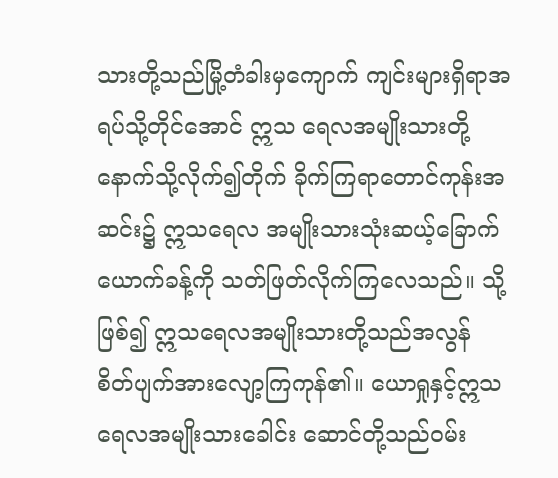သားတို့သည်မြို့တံခါးမှကျောက် ကျင်းများရှိရာအရပ်သို့တိုင်အောင် ဣသ ရေလအမျိုးသားတို့နောက်သို့လိုက်၍တိုက် ခိုက်ကြရာတောင်ကုန်းအဆင်း၌ ဣသရေလ အမျိုးသားသုံးဆယ့်ခြောက်ယောက်ခန့်ကို သတ်ဖြတ်လိုက်ကြလေသည်။ သို့ဖြစ်၍ ဣသရေလအမျိုးသားတို့သည်အလွန် စိတ်ပျက်အားလျော့ကြကုန်၏။ ယောရှုနှင့်ဣသရေလအမျိုးသားခေါင်း ဆောင်တို့သည်ဝမ်း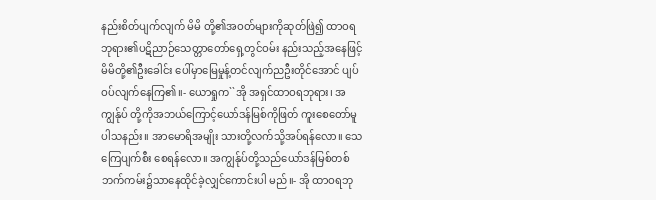နည်းစိတ်ပျက်လျက် မိမိ တို့၏အဝတ်များကိုဆုတ်ဖြဲ၍ ထာဝရ ဘုရား၏ပဋိညာဉ်သေတ္တာတော်ရှေ့တွင်ဝမ်း နည်းသည့်အနေဖြင့် မိမိတို့၏ဦးခေါင်း ပေါ်မှာမြေမှုန့်တင်လျက်ညဦးတိုင်အောင် ပျပ်ဝပ်လျက်နေကြ၏။- ယောရှုက``အို အရှင်ထာဝရဘုရား၊ အကျွန်ုပ် တို့ကိုအဘယ်ကြောင့်ယော်ဒန်မြစ်ကိုဖြတ် ကူးစေတော်မူပါသနည်း။ အာမောရိအမျိုး သားတို့လက်သို့အပ်ရန်လော။ သေကြေပျက်စီး စေရန်လော။ အကျွန်ုပ်တို့သည်ယော်ဒန်မြစ်တစ် ဘက်ကမ်း၌သာနေထိုင်ခဲ့လျှင်ကောင်းပါ မည်။- အို ထာဝရဘု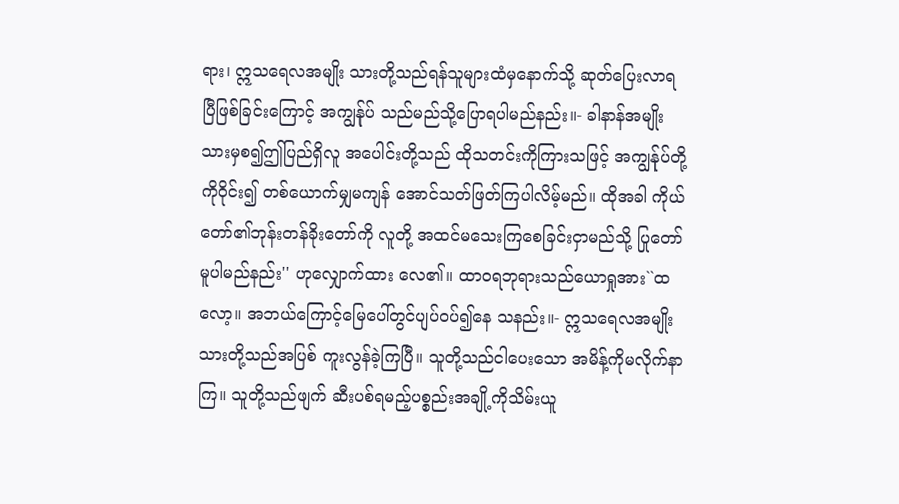ရား၊ ဣသရေလအမျိုး သားတို့သည်ရန်သူများထံမှနောက်သို့ ဆုတ်ပြေးလာရပြီဖြစ်ခြင်းကြောင့် အကျွန်ုပ် သည်မည်သို့ပြောရပါမည်နည်း။- ခါနာန်အမျိုးသားမှစ၍ဤပြည်ရှိလူ အပေါင်းတို့သည် ထိုသတင်းကိုကြားသဖြင့် အကျွန်ုပ်တို့ကိုဝိုင်း၍ တစ်ယောက်မျှမကျန် အောင်သတ်ဖြတ်ကြပါလိမ့်မည်။ ထိုအခါ ကိုယ်တော်၏ဘုန်းတန်ခိုးတော်ကို လူတို့ အထင်မသေးကြစေခြင်းငှာမည်သို့ ပြုတော်မူပါမည်နည်း'' ဟုလျှောက်ထား လေ၏။ ထာဝရဘုရားသည်ယောရှုအား``ထလော့။ အဘယ်ကြောင့်မြေပေါ်တွင်ပျပ်ဝပ်၍နေ သနည်း။- ဣသရေလအမျိုးသားတို့သည်အပြစ် ကူးလွန်ခဲ့ကြပြီ။ သူတို့သည်ငါပေးသော အမိန့်ကိုမလိုက်နာကြ။ သူတို့သည်ဖျက် ဆီးပစ်ရမည့်ပစ္စည်းအချို့ကိုသိမ်းယူ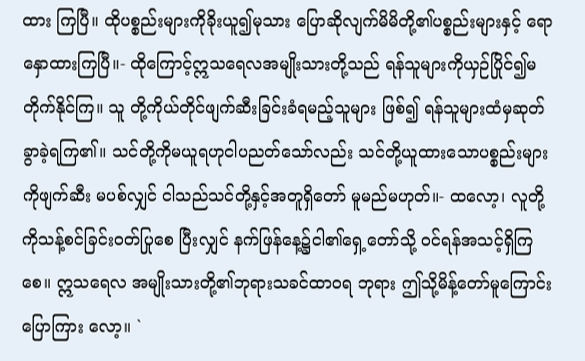ထား ကြပြီ။ ထိုပစ္စည်းများကိုခိုးယူ၍မုသား ပြောဆိုလျက်မိမိတို့၏ပစ္စည်းများနှင့် ရောနှောထားကြပြီ။- ထိုကြောင့်ဣသရေလအမျိုးသားတို့သည် ရန်သူများကိုယှဉ်ပြိုင်၍မတိုက်နိုင်ကြ။ သူ တို့ကိုယ်တိုင်ဖျက်ဆီးခြင်းခံရမည့်သူများ ဖြစ်၍ ရန်သူများထံမှဆုတ်ခွာခဲ့ရကြ၏။ သင်တို့ကိုမယူရဟုငါပညတ်သော်လည်း သင်တို့ယူထားသောပစ္စည်းများကိုဖျက်ဆီး မပစ်လျှင် ငါသည်သင်တို့နှင့်အတူရှိတော် မူမည်မဟုတ်။- ထလော့၊ လူတို့ကိုသန့်စင်ခြင်းဝတ်ပြုစေ ပြီးလျှင် နက်ဖြန်နေ့၌ငါ၏ရှေ့တော်သို့ ဝင်ရန်အသင့်ရှိကြစေ။ ဣသရေလ အမျိုးသားတို့၏ဘုရားသခင်ထာဝရ ဘုရား ဤသို့မိန့်တော်မူကြောင်းပြောကြား လော့။ `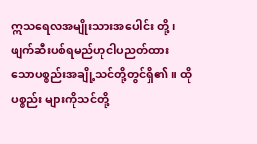ဣသရေလအမျိုးသားအပေါင်း တို့၊ ဖျက်ဆီးပစ်ရမည်ဟုငါပညတ်ထား သောပစ္စည်းအချို့သင်တို့တွင်ရှိ၏။ ထိုပစ္စည်း များကိုသင်တို့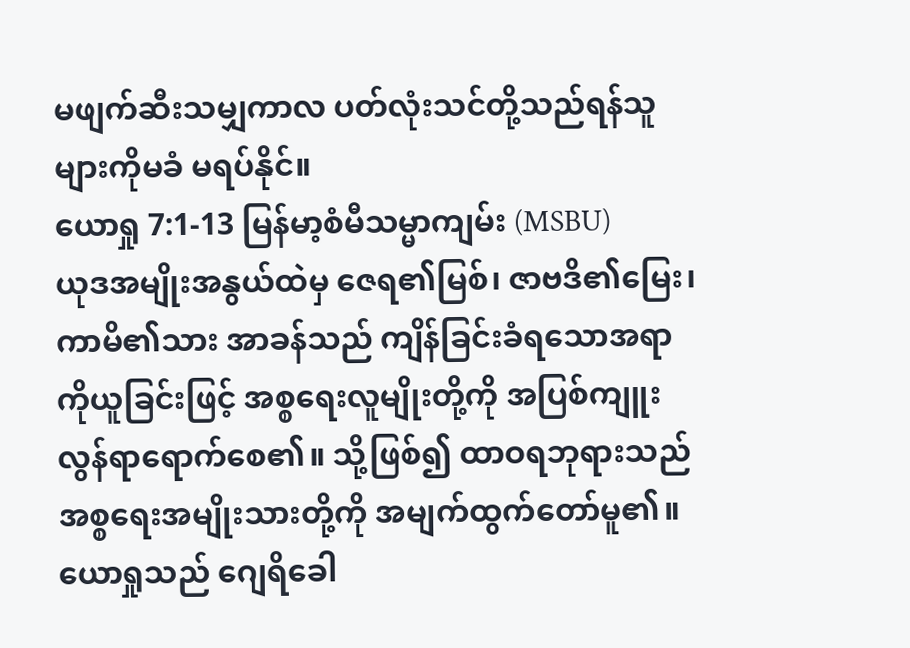မဖျက်ဆီးသမျှကာလ ပတ်လုံးသင်တို့သည်ရန်သူများကိုမခံ မရပ်နိုင်။
ယောရှု 7:1-13 မြန်မာ့စံမီသမ္မာကျမ်း (MSBU)
ယုဒအမျိုးအနွယ်ထဲမှ ဇေရ၏မြစ်၊ ဇာဗဒိ၏မြေး၊ ကာမိ၏သား အာခန်သည် ကျိန်ခြင်းခံရသောအရာကိုယူခြင်းဖြင့် အစ္စရေးလူမျိုးတို့ကို အပြစ်ကျူးလွန်ရာရောက်စေ၏။ သို့ဖြစ်၍ ထာဝရဘုရားသည် အစ္စရေးအမျိုးသားတို့ကို အမျက်ထွက်တော်မူ၏။ ယောရှုသည် ဂျေရိခေါ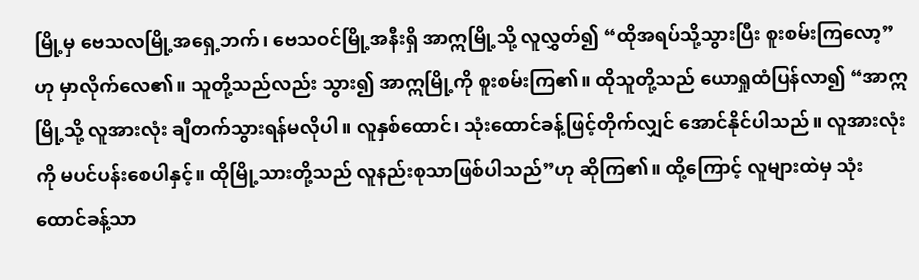မြို့မှ ဗေသလမြို့အရှေ့ဘက်၊ ဗေသဝင်မြို့အနီးရှိ အာဣမြို့သို့ လူလွှတ်၍ “ထိုအရပ်သို့သွားပြီး စူးစမ်းကြလော့”ဟု မှာလိုက်လေ၏။ သူတို့သည်လည်း သွား၍ အာဣမြို့ကို စူးစမ်းကြ၏။ ထိုသူတို့သည် ယောရှုထံပြန်လာ၍ “အာဣမြို့သို့ လူအားလုံး ချီတက်သွားရန်မလိုပါ။ လူနှစ်ထောင်၊ သုံးထောင်ခန့်ဖြင့်တိုက်လျှင် အောင်နိုင်ပါသည်။ လူအားလုံးကို မပင်ပန်းစေပါနှင့်။ ထိုမြို့သားတို့သည် လူနည်းစုသာဖြစ်ပါသည်”ဟု ဆိုကြ၏။ ထို့ကြောင့် လူများထဲမှ သုံးထောင်ခန့်သာ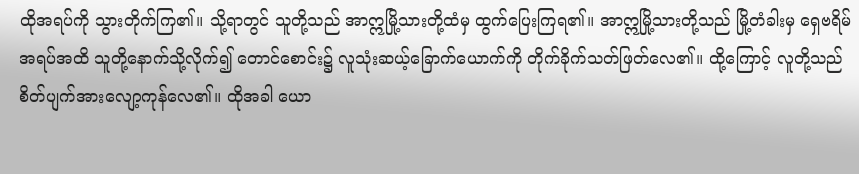ထိုအရပ်ကို သွားတိုက်ကြ၏။ သို့ရာတွင် သူတို့သည် အာဣမြို့သားတို့ထံမှ ထွက်ပြေးကြရ၏။ အာဣမြို့သားတို့သည် မြို့တံခါးမှ ရှေဗရိမ်အရပ်အထိ သူတို့နောက်သို့လိုက်၍ တောင်စောင်း၌ လူသုံးဆယ့်ခြောက်ယောက်ကို တိုက်ခိုက်သတ်ဖြတ်လေ၏။ ထို့ကြောင့် လူတို့သည် စိတ်ပျက်အားလျော့ကုန်လေ၏။ ထိုအခါ ယော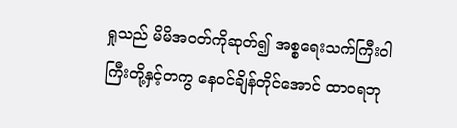ရှုသည် မိမိအဝတ်ကိုဆုတ်၍ အစ္စရေးသက်ကြီးဝါကြီးတို့နှင့်တကွ နေဝင်ချိန်တိုင်အောင် ထာဝရဘု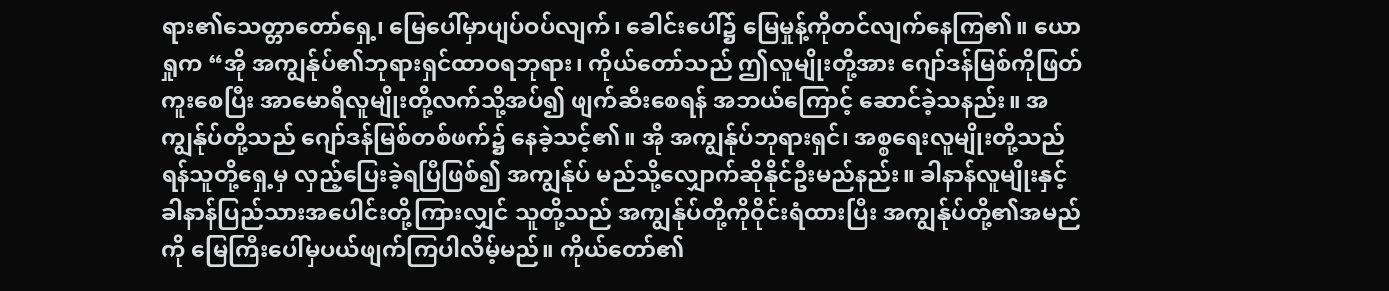ရား၏သေတ္တာတော်ရှေ့၊ မြေပေါ်မှာပျပ်ဝပ်လျက်၊ ခေါင်းပေါ်၌ မြေမှုန့်ကိုတင်လျက်နေကြ၏။ ယောရှုက “အို အကျွန်ုပ်၏ဘုရားရှင်ထာဝရဘုရား၊ ကိုယ်တော်သည် ဤလူမျိုးတို့အား ဂျော်ဒန်မြစ်ကိုဖြတ်ကူးစေပြီး အာမောရိလူမျိုးတို့လက်သို့အပ်၍ ဖျက်ဆီးစေရန် အဘယ်ကြောင့် ဆောင်ခဲ့သနည်း။ အကျွန်ုပ်တို့သည် ဂျော်ဒန်မြစ်တစ်ဖက်၌ နေခဲ့သင့်၏။ အို အကျွန်ုပ်ဘုရားရှင်၊ အစ္စရေးလူမျိုးတို့သည် ရန်သူတို့ရှေ့မှ လှည့်ပြေးခဲ့ရပြီဖြစ်၍ အကျွန်ုပ် မည်သို့လျှောက်ဆိုနိုင်ဦးမည်နည်း။ ခါနာန်လူမျိုးနှင့် ခါနာန်ပြည်သားအပေါင်းတို့ကြားလျှင် သူတို့သည် အကျွန်ုပ်တို့ကိုဝိုင်းရံထားပြီး အကျွန်ုပ်တို့၏အမည်ကို မြေကြီးပေါ်မှပယ်ဖျက်ကြပါလိမ့်မည်။ ကိုယ်တော်၏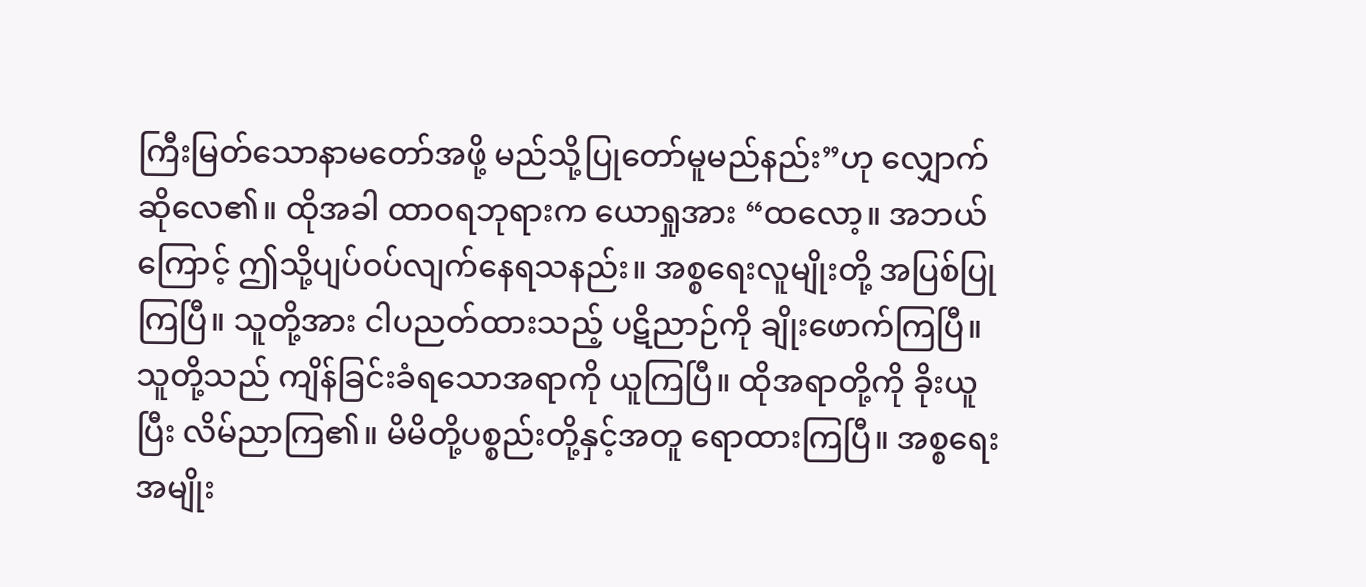ကြီးမြတ်သောနာမတော်အဖို့ မည်သို့ပြုတော်မူမည်နည်း”ဟု လျှောက်ဆိုလေ၏။ ထိုအခါ ထာဝရဘုရားက ယောရှုအား “ထလော့။ အဘယ်ကြောင့် ဤသို့ပျပ်ဝပ်လျက်နေရသနည်း။ အစ္စရေးလူမျိုးတို့ အပြစ်ပြုကြပြီ။ သူတို့အား ငါပညတ်ထားသည့် ပဋိညာဉ်ကို ချိုးဖောက်ကြပြီ။ သူတို့သည် ကျိန်ခြင်းခံရသောအရာကို ယူကြပြီ။ ထိုအရာတို့ကို ခိုးယူပြီး လိမ်ညာကြ၏။ မိမိတို့ပစ္စည်းတို့နှင့်အတူ ရောထားကြပြီ။ အစ္စရေးအမျိုး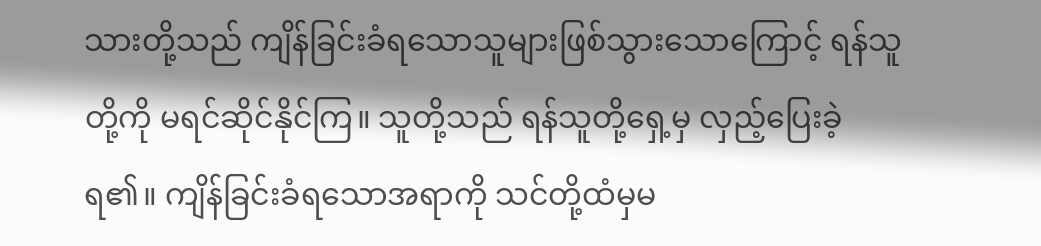သားတို့သည် ကျိန်ခြင်းခံရသောသူများဖြစ်သွားသောကြောင့် ရန်သူတို့ကို မရင်ဆိုင်နိုင်ကြ။ သူတို့သည် ရန်သူတို့ရှေ့မှ လှည့်ပြေးခဲ့ရ၏။ ကျိန်ခြင်းခံရသောအရာကို သင်တို့ထံမှမ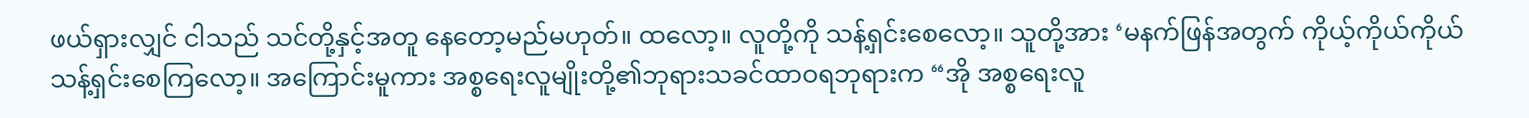ဖယ်ရှားလျှင် ငါသည် သင်တို့နှင့်အတူ နေတော့မည်မဟုတ်။ ထလော့။ လူတို့ကို သန့်ရှင်းစေလော့။ သူတို့အား ‘မနက်ဖြန်အတွက် ကိုယ့်ကိုယ်ကိုယ်သန့်ရှင်းစေကြလော့။ အကြောင်းမူကား အစ္စရေးလူမျိုးတို့၏ဘုရားသခင်ထာဝရဘုရားက “အို အစ္စရေးလူ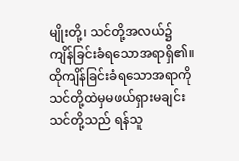မျိုးတို့၊ သင်တို့အလယ်၌ ကျိန်ခြင်းခံရသောအရာရှိ၏။ ထိုကျိန်ခြင်းခံရသောအရာကို သင်တို့ထဲမှမဖယ်ရှားမချင်း သင်တို့သည် ရန်သူ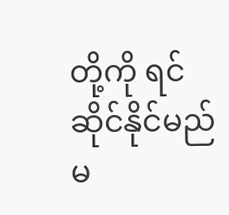တို့ကို ရင်ဆိုင်နိုင်မည်မ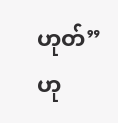ဟုတ်”ဟု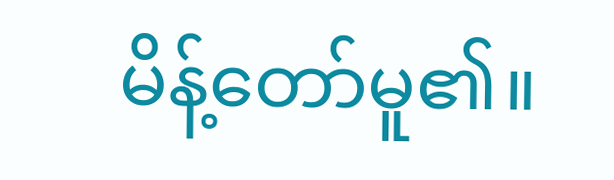မိန့်တော်မူ၏။